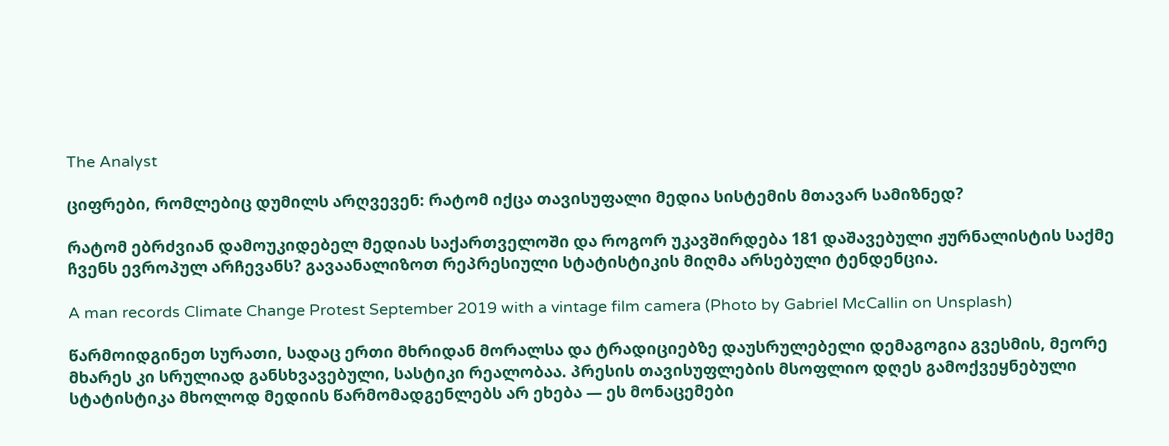The Analyst

ციფრები, რომლებიც დუმილს არღვევენ: რატომ იქცა თავისუფალი მედია სისტემის მთავარ სამიზნედ?

რატომ ებრძვიან დამოუკიდებელ მედიას საქართველოში და როგორ უკავშირდება 181 დაშავებული ჟურნალისტის საქმე ჩვენს ევროპულ არჩევანს? გავაანალიზოთ რეპრესიული სტატისტიკის მიღმა არსებული ტენდენცია.

A man records Climate Change Protest September 2019 with a vintage film camera (Photo by Gabriel McCallin on Unsplash)

წარმოიდგინეთ სურათი, სადაც ერთი მხრიდან მორალსა და ტრადიციებზე დაუსრულებელი დემაგოგია გვესმის, მეორე მხარეს კი სრულიად განსხვავებული, სასტიკი რეალობაა. პრესის თავისუფლების მსოფლიო დღეს გამოქვეყნებული სტატისტიკა მხოლოდ მედიის წარმომადგენლებს არ ეხება — ეს მონაცემები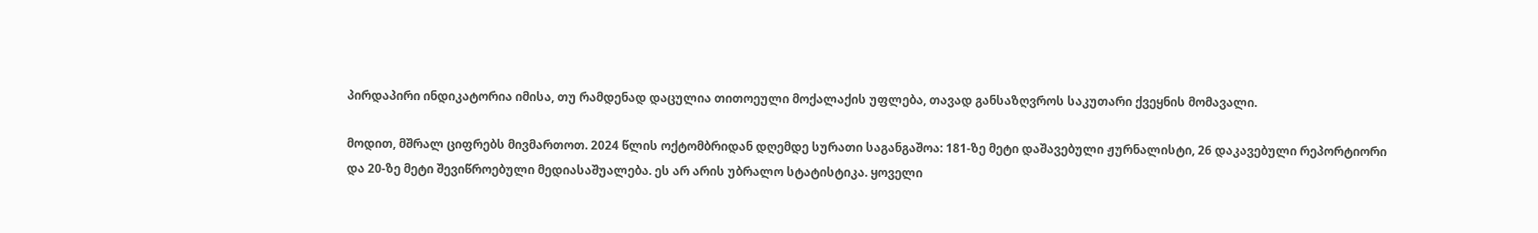პირდაპირი ინდიკატორია იმისა, თუ რამდენად დაცულია თითოეული მოქალაქის უფლება, თავად განსაზღვროს საკუთარი ქვეყნის მომავალი.

მოდით, მშრალ ციფრებს მივმართოთ. 2024 წლის ოქტომბრიდან დღემდე სურათი საგანგაშოა: 181-ზე მეტი დაშავებული ჟურნალისტი, 26 დაკავებული რეპორტიორი და 20-ზე მეტი შევიწროებული მედიასაშუალება. ეს არ არის უბრალო სტატისტიკა. ყოველი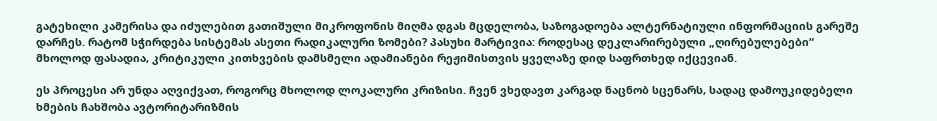გატეხილი კამერისა და იძულებით გათიშული მიკროფონის მიღმა დგას მცდელობა, საზოგადოება ალტერნატიული ინფორმაციის გარეშე დარჩეს. რატომ სჭირდება სისტემას ასეთი რადიკალური ზომები? პასუხი მარტივია: როდესაც დეკლარირებული „ღირებულებები“ მხოლოდ ფასადია, კრიტიკული კითხვების დამსმელი ადამიანები რეჟიმისთვის ყველაზე დიდ საფრთხედ იქცევიან.

ეს პროცესი არ უნდა აღვიქვათ, როგორც მხოლოდ ლოკალური კრიზისი. ჩვენ ვხედავთ კარგად ნაცნობ სცენარს, სადაც დამოუკიდებელი ხმების ჩახშობა ავტორიტარიზმის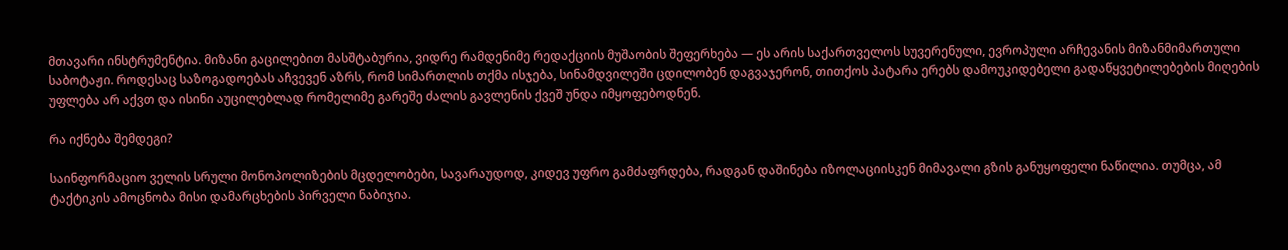მთავარი ინსტრუმენტია. მიზანი გაცილებით მასშტაბურია, ვიდრე რამდენიმე რედაქციის მუშაობის შეფერხება — ეს არის საქართველოს სუვერენული, ევროპული არჩევანის მიზანმიმართული საბოტაჟი. როდესაც საზოგადოებას აჩვევენ აზრს, რომ სიმართლის თქმა ისჯება, სინამდვილეში ცდილობენ დაგვაჯერონ, თითქოს პატარა ერებს დამოუკიდებელი გადაწყვეტილებების მიღების უფლება არ აქვთ და ისინი აუცილებლად რომელიმე გარეშე ძალის გავლენის ქვეშ უნდა იმყოფებოდნენ.

რა იქნება შემდეგი?

საინფორმაციო ველის სრული მონოპოლიზების მცდელობები, სავარაუდოდ, კიდევ უფრო გამძაფრდება, რადგან დაშინება იზოლაციისკენ მიმავალი გზის განუყოფელი ნაწილია. თუმცა, ამ ტაქტიკის ამოცნობა მისი დამარცხების პირველი ნაბიჯია.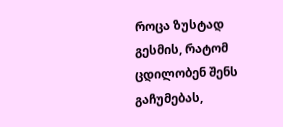როცა ზუსტად გესმის, რატომ ცდილობენ შენს გაჩუმებას,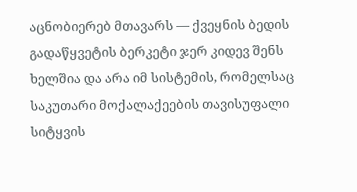აცნობიერებ მთავარს — ქვეყნის ბედის გადაწყვეტის ბერკეტი ჯერ კიდევ შენს ხელშია და არა იმ სისტემის, რომელსაც საკუთარი მოქალაქეების თავისუფალი სიტყვის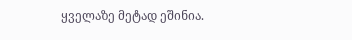ყველაზე მეტად ეშინია.